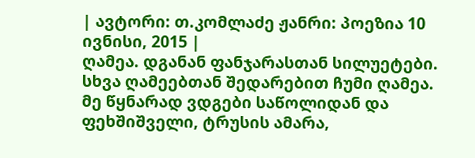| ავტორი: თ.კომლაძე ჟანრი: პოეზია 10 ივნისი, 2015 |
ღამეა. დგანან ფანჯარასთან სილუეტები. სხვა ღამეებთან შედარებით ჩუმი ღამეა. მე წყნარად ვდგები საწოლიდან და ფეხშიშველი, ტრუსის ამარა,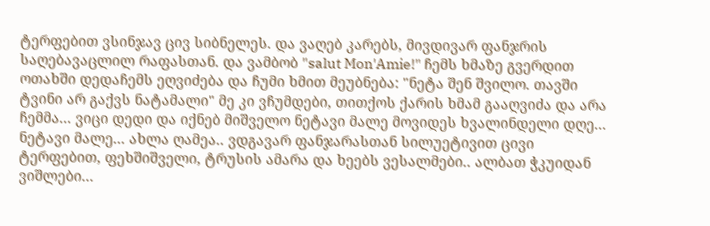ტერფებით ვსინჯავ ცივ სიბნელეს. და ვაღებ კარებს, მივდივარ ფანჯრის საღებავაცლილ რაფასთან. და ვამბობ "salut Mon'Amie!" ჩემს ხმაზე გვერდით ოთახში დედაჩემს ეღვიძება და ჩუმი ხმით მეუბნება: "ნეტა შენ შვილო. თავში ტვინი არ გაქვს ნატამალი" მე კი ვჩუმდები, თითქოს ქარის ხმამ გააღვიძა და არა ჩემმა... ვიცი დედი და იქნებ მიშველო ნეტავი მალე მოვიდეს ხვალინდელი დღე... ნეტავი მალე... ახლა ღამეა.. ვდგავარ ფანჯარასთან სილუეტივით ცივი ტერფებით, ფეხშიშველი, ტრუსის ამარა და ხეებს ვესალმები.. ალბათ ჭკუიდან ვიშლები...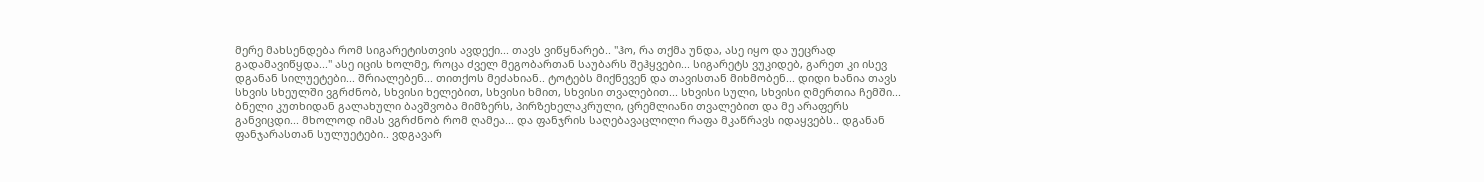მერე მახსენდება რომ სიგარეტისთვის ავდექი... თავს ვიწყნარებ.. "ჰო, რა თქმა უნდა, ასე იყო და უეცრად გადამავიწყდა..." ასე იცის ხოლმე, როცა ძველ მეგობართან საუბარს შეჰყვები... სიგარეტს ვუკიდებ, გარეთ კი ისევ დგანან სილუეტები... შრიალებენ... თითქოს მეძახიან.. ტოტებს მიქნევენ და თავისთან მიხმობენ... დიდი ხანია თავს სხვის სხეულში ვგრძნობ, სხვისი ხელებით, სხვისი ხმით, სხვისი თვალებით... სხვისი სული, სხვისი ღმერთია ჩემში... ბნელი კუთხიდან გალახული ბავშვობა მიმზერს, პირზეხელაკრული, ცრემლიანი თვალებით და მე არაფერს განვიცდი... მხოლოდ იმას ვგრძნობ რომ ღამეა... და ფანჯრის საღებავაცლილი რაფა მკაწრავს იდაყვებს.. დგანან ფანჯარასთან სულუეტები.. ვდგავარ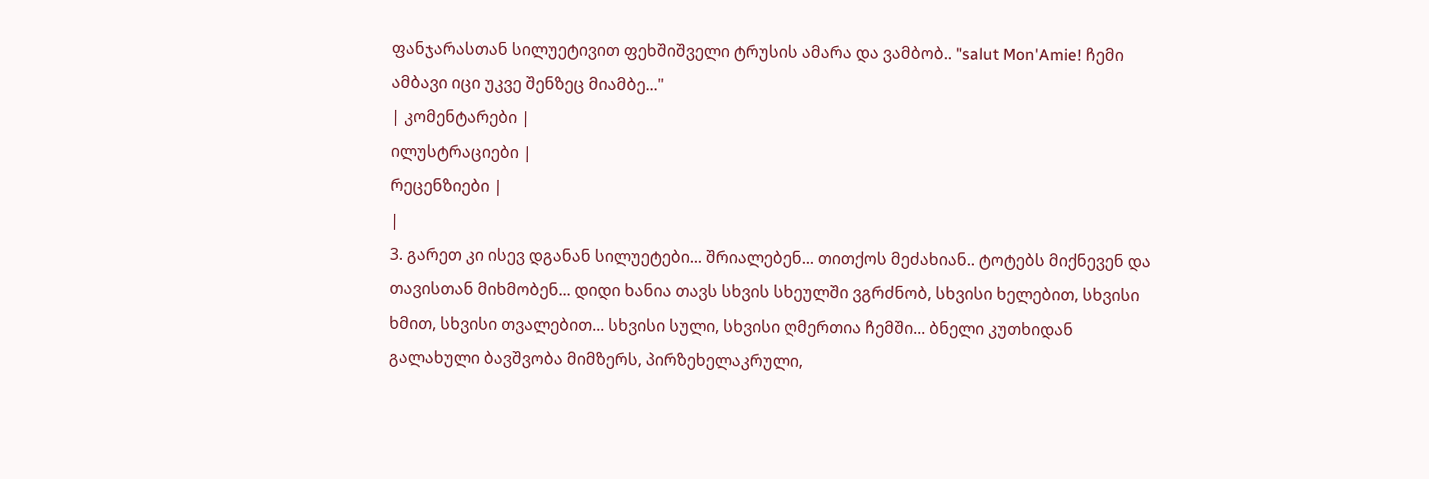ფანჯარასთან სილუეტივით ფეხშიშველი ტრუსის ამარა და ვამბობ.. "salut Mon'Amie! ჩემი ამბავი იცი უკვე შენზეც მიამბე..."
| კომენტარები |
ილუსტრაციები |
რეცენზიები |
|
3. გარეთ კი ისევ დგანან სილუეტები... შრიალებენ... თითქოს მეძახიან.. ტოტებს მიქნევენ და თავისთან მიხმობენ... დიდი ხანია თავს სხვის სხეულში ვგრძნობ, სხვისი ხელებით, სხვისი ხმით, სხვისი თვალებით... სხვისი სული, სხვისი ღმერთია ჩემში... ბნელი კუთხიდან გალახული ბავშვობა მიმზერს, პირზეხელაკრული,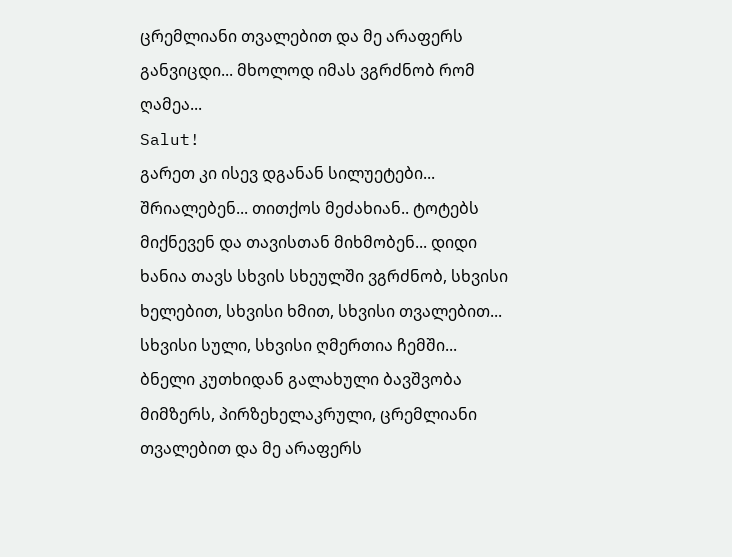ცრემლიანი თვალებით და მე არაფერს განვიცდი... მხოლოდ იმას ვგრძნობ რომ ღამეა...
Salut!
გარეთ კი ისევ დგანან სილუეტები... შრიალებენ... თითქოს მეძახიან.. ტოტებს მიქნევენ და თავისთან მიხმობენ... დიდი ხანია თავს სხვის სხეულში ვგრძნობ, სხვისი ხელებით, სხვისი ხმით, სხვისი თვალებით... სხვისი სული, სხვისი ღმერთია ჩემში... ბნელი კუთხიდან გალახული ბავშვობა მიმზერს, პირზეხელაკრული, ცრემლიანი თვალებით და მე არაფერს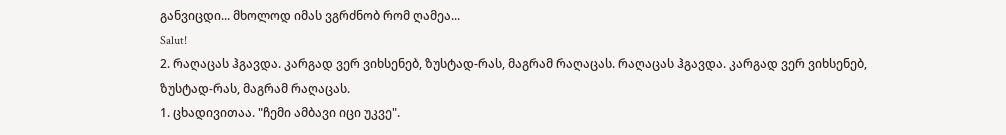განვიცდი... მხოლოდ იმას ვგრძნობ რომ ღამეა...
Salut!
2. რაღაცას ჰგავდა. კარგად ვერ ვიხსენებ, ზუსტად-რას, მაგრამ რაღაცას. რაღაცას ჰგავდა. კარგად ვერ ვიხსენებ, ზუსტად-რას, მაგრამ რაღაცას.
1. ცხადივითაა. "ჩემი ამბავი იცი უკვე".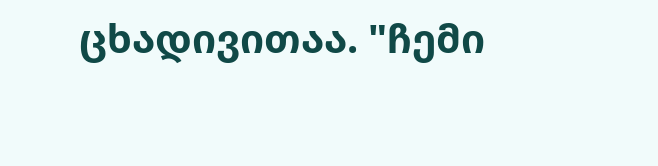ცხადივითაა. "ჩემი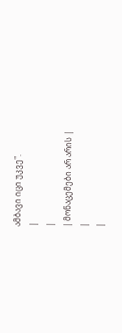ამბავი იცი უკვე".
|
|
| მონაცემები არ არის |
|
|